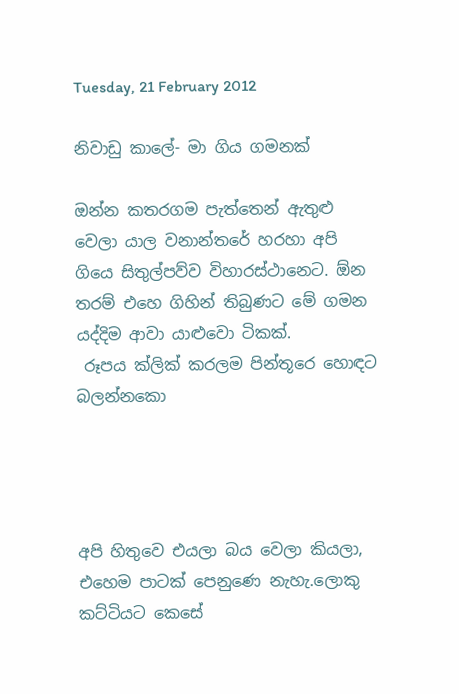Tuesday, 21 February 2012

නිවාඩු කාලේ- මා ගිය ගමනක්

ඔන්න කතරගම පැත්තෙන් ඇතුළු වෙලා යාල වනාන්තරේ හරහා අපි ගියෙ සිතුල්පව්ව විහාරස්ථානෙට. ඕන තරම් එහෙ ගිහින් තිබුණට මේ ගමන යද්දිම ආවා යාළුවො ටිකක්.
 රූපය ක්ලික් කරලම පින්තූරෙ හොඳට බලන්නකො




අපි හිතුවෙ එයලා බය වෙලා කියලා, එහෙම පාටක් පෙනුණෙ නැහැ.ලොකු කට්ටියට කෙසේ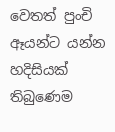වෙතත් පුංචි ඈයන්ට යන්න හදිසියක් තිබුණෙම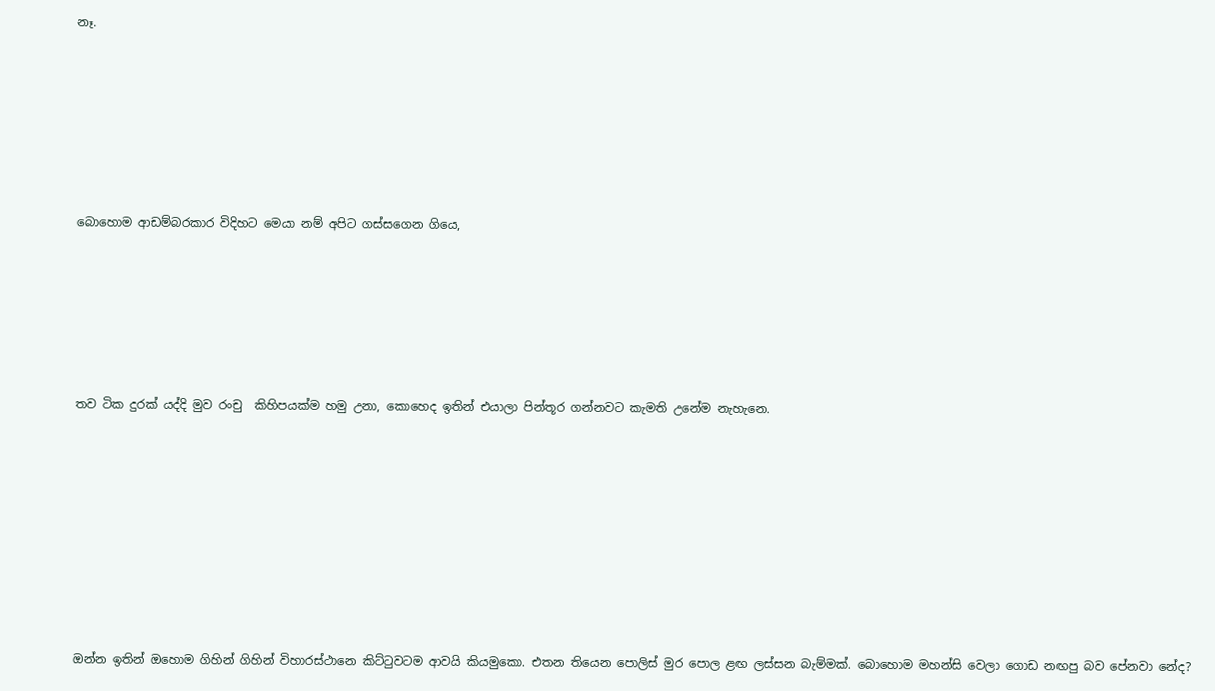නෑ.










බොහොම ආඩම්බරකාර විදිහට මෙයා නම් අපිට ගස්සගෙන ගියෙ,









තව ටික දුරක් යද්දි මුව රංචු  කිහිපයක්ම හමු උනා, කොහෙද ඉතින් එයාලා පින්තූර ගන්නවට කැමති උනේම නැහැනෙ.













ඔන්න ඉතින් ඔහොම ගිහින් ගිහින් විහාරස්ථානෙ කිට්ටුවටම ආවයි කියමුකො. එතන තියෙන පොලිස් මුර පොල ළඟ ලස්සන බැම්මක්. බොහොම මහන්සි වෙලා ගොඩ නඟපු බව පේනවා නේද?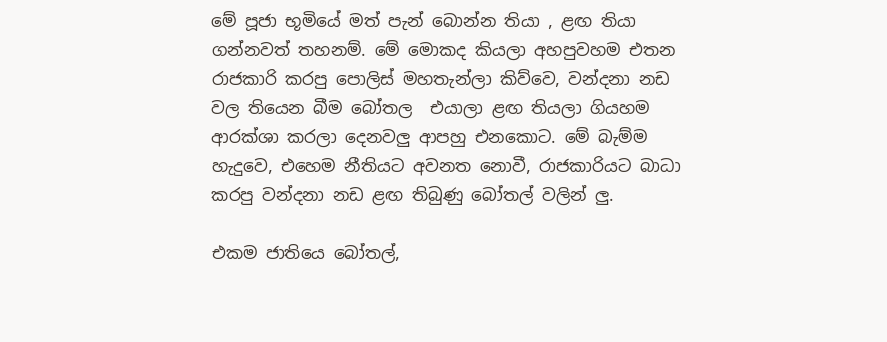මේ පූජා භූමියේ මත් පැන් බොන්න තියා , ළඟ තියා ගන්නවත් තහනම්. මේ මොකද කියලා අහපුවහම එතන රාජකාරි කරපු පොලිස් මහතැන්ලා කිව්වෙ, වන්දනා නඩ වල තියෙන බීම බෝතල  එයාලා ළඟ තියලා ගියහම ආරක්ශා කරලා දෙනවලු ආපහු එනකොට. මේ බැම්ම හැදුවෙ, එහෙම නීතියට අවනත නොවී, රාජකාරියට බාධා කරපු වන්දනා නඩ ළඟ තිබුණු බෝතල් වලින් ලු.

එකම ජාතියෙ බෝතල්,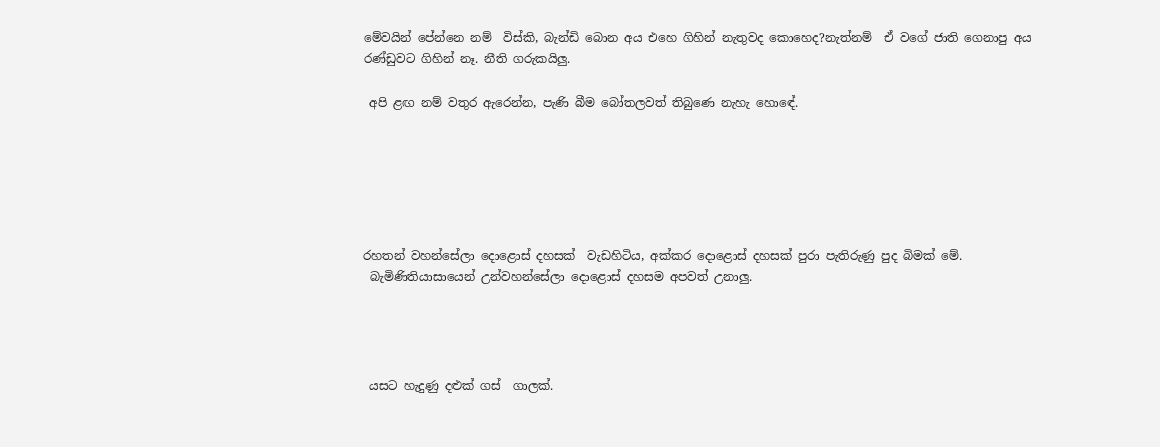මේවයින් පේන්නෙ නම්  විස්කි, බැන්ඩි බොන අය එහෙ ගිහින් නැතුවද කොහෙද?නැත්නම්  ඒ වගේ ජාති ගෙනාපු අය රණ්ඩුවට ගිහින් නෑ. නීති ගරුකයිලු.

 අපි ළඟ නම් වතුර ඇරෙන්න, පැණි බීම බෝතලවත් තිබුණෙ නැහැ හොඳේ.






රහතන් වහන්සේලා දොළොස් දහසක්  වැඩහිටිය, අක්කර දොළොස් දහසක් පුරා පැතිරුණු පුද බිමක් මේ.
 බැමිණිතියාසායෙන් උන්වහන්සේලා දොළොස් දහසම අපවත් උනාලු.




 යසට හැදුණු දළුක් ගස්  ගාලක්.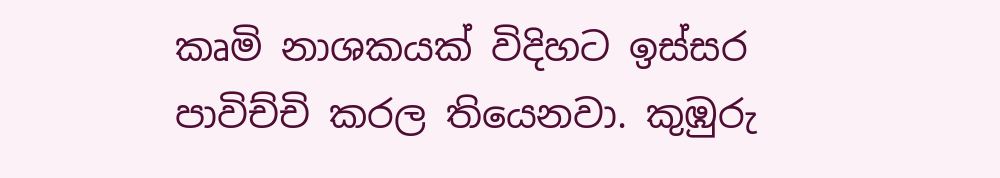කෘමි නාශකයක් විදිහට ඉස්සර පාවිච්චි කරල තියෙනවා. කුඹුරු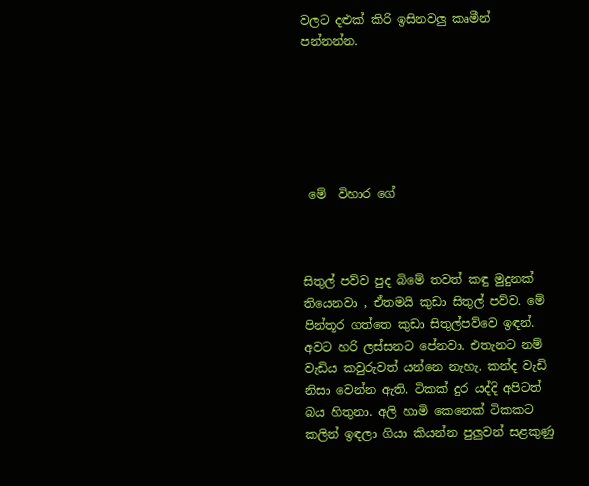වලට දළුක් කිරි ඉසිනවලු කෘමීන් පන්නන්න.






 මේ  විහාර ගේ



සිතුල් පව්ව පුද බිමේ තවත් කඳු මුදුනක් තියෙනවා , ඒතමයි කුඩා සිතුල් පව්ව. මේ පින්තූර ගත්තෙ කුඩා සිතුල්පව්වෙ ඉඳන්. අවට හරි ලස්සනට පේනවා. එතැනට නම්  වැඩිය කවුරුවත් යන්නෙ නැහැ. කන්ද වැඩි නිසා වෙන්න ඇති. ටිකක් දුර යද්දි අපිටත් බය හිතුනා. අලි හාමි කෙනෙක් ටිකකට කලින් ඉඳලා ගියා කියන්න පුලුවන් සළකුණු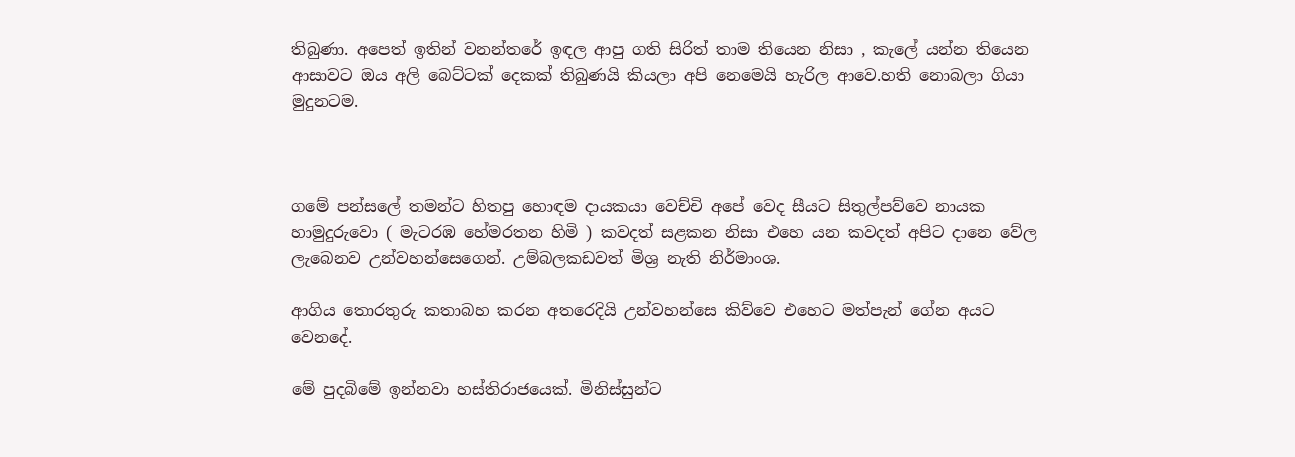තිබුණා. අපෙත් ඉතින් වනන්තරේ ඉඳල ආපු ගති සිරිත් තාම තියෙන නිසා , කැලේ යන්න තියෙන ආසාවට ඔය අලි බෙට්ටක් දෙකක් තිබුණයි කියලා අපි නෙමෙයි හැරිල ආවෙ.හති නොබලා ගියා මුදුනටම.



ගමේ පන්සලේ තමන්ට හිතපු හොඳම දායකයා වෙච්චි අපේ වෙද සීයට සිතුල්පව්වෙ නායක හාමුදුරුවො ( මැටරඹ හේමරතන හිමි ) කවදත් සළකන නිසා එහෙ යන කවදත් අපිට දානෙ වේල ලැබෙනව උන්වහන්සෙගෙන්. උම්බලකඩවත් මිශ්‍ර නැති නිර්මාංශ.

ආගිය තොරතුරු කතාබහ කරන අතරෙදියි උන්වහන්සෙ කිව්වෙ එහෙට මත්පැන් ගේන අයට වෙනදේ.

මේ පුදබිමේ ඉන්නවා හස්තිරාජයෙක්. මිනිස්සුන්ට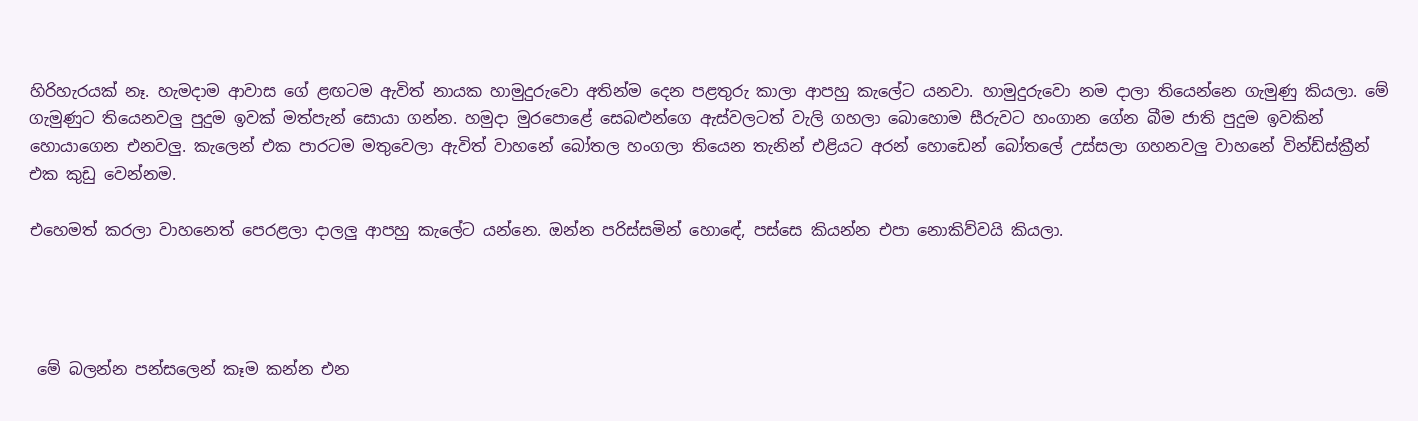හිරිහැරයක් නෑ. හැමදාම ආවාස ගේ ළඟටම ඇවිත් නායක හාමුදුරුවො අතින්ම දෙන පළතුරු කාලා ආපහු කැලේට යනවා. හාමුදුරුවො නම දාලා තියෙන්නෙ ගැමුණු කියලා. මේ ගැමුණුට තියෙනවලු පුදුම ඉවක් මත්පැන් සොයා ගන්න. හමුදා මුරපොළේ සෙබළුන්ගෙ ඇස්වලටත් වැලි ගහලා බොහොම සීරුවට හංගාන ගේන බීම ජාති පුදුම ඉවකින් හොයාගෙන එනවලු. කැලෙන් එක පාරටම මතුවෙලා ඇවිත් වාහනේ බෝතල හංගලා තියෙන තැනින් එළියට අරන් හොඩෙන් බෝතලේ උස්සලා ගහනවලු වාහනේ වින්ඩ්ස්ක්‍රීන් එක කුඩු වෙන්නම.

එහෙමත් කරලා වාහනෙත් පෙරළලා දාලලු ආපහු කැලේට යන්නෙ. ඔන්න පරිස්සමින් හොඳේ, පස්සෙ කියන්න එපා නොකිව්වයි කියලා.




 මේ බලන්න පන්සලෙන් කෑම කන්න එන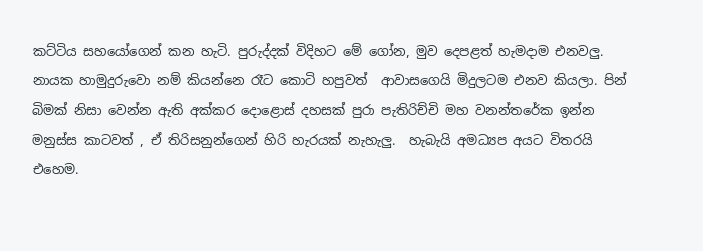කට්ටිය සහයෝගෙන් කන හැටි. පුරුද්දක් විදිහට මේ ගෝන, මුව දෙපළත් හැමදාම එනවලු. නායක හාමුදුරුවො නම් කියන්නෙ රෑට කොටි හපුවත්  ආවාසගෙයි මිදුලටම එනව කියලා. පින් බිමක් නිසා වෙන්න ඇති අක්කර දොළොස් දහසක් පුරා පැතිරිච්චි මහ වනන්තරේක ඉන්න මනුස්ස කාටවත් , ඒ තිරිසනුන්ගෙන් හිරි හැරයක් නැහැලු.  හැබැයි අමධ්‍යප අයට විතරයි එහෙම.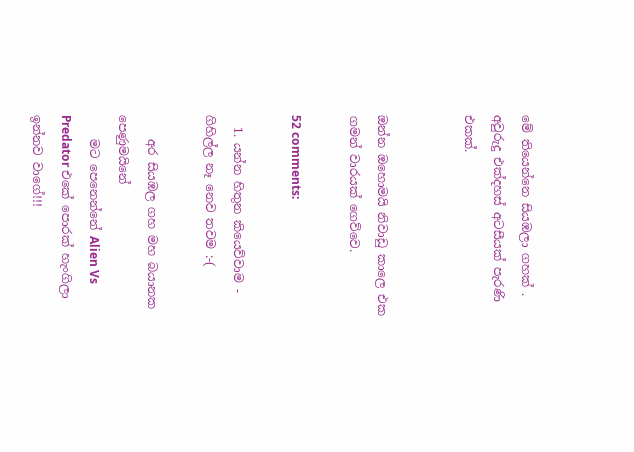මේ තියෙන්නෙ සියඹලා ගහක් . අවුරුදු එක්දහස් අටසීයක් පැරණි එකක්.


ඔන්න ඔහොමයි නිවාඩු කාලෙ එක ගමන් වාරයක් ගෙව්වෙ.

52 comments:

  1. යන්න හිතුන කියෙව්වාම - ගිහිල්ල නෑ නෙව තවම :-(

    අර සියඹල ගහ මහ බයානක පෙණුමයිනේ
    මට පෙනෙන්නේ Alien Vs Predator එකේ පොරක් හැංගිලා ඉන්නව වාගේ!!!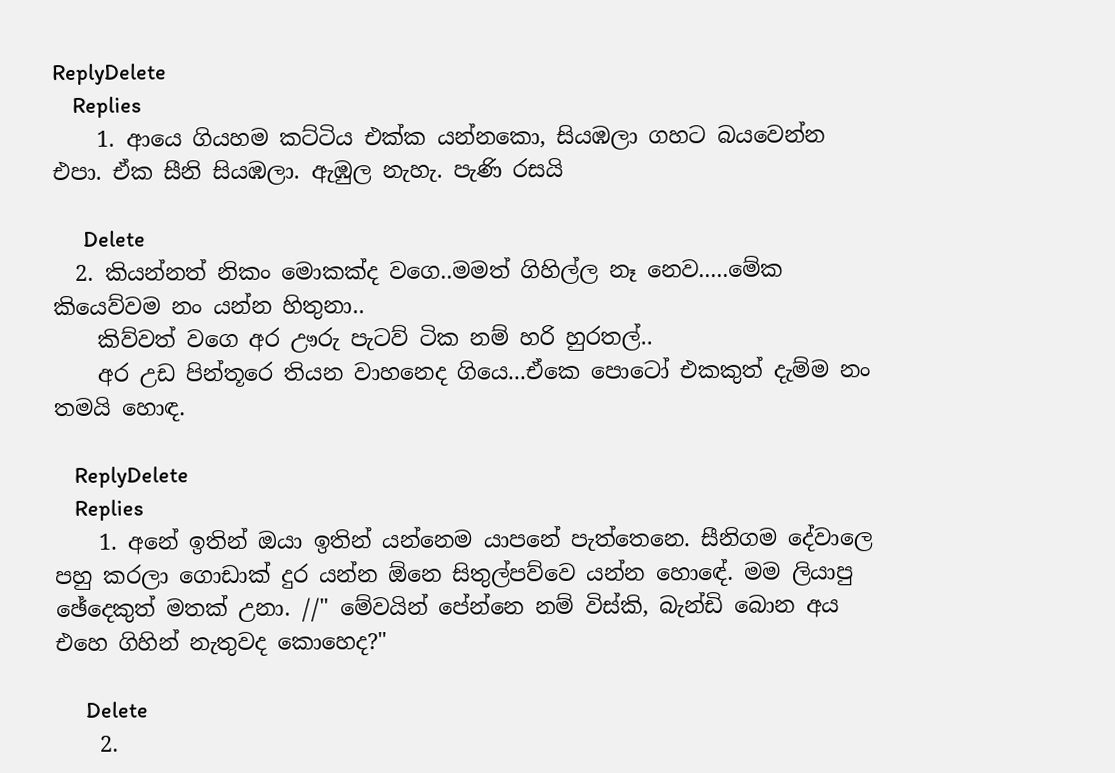ReplyDelete
    Replies
    1. ආයෙ ගියහම කට්ටිය එක්ක යන්නකො, සියඹලා ගහට බයවෙන්න එපා. ඒක සීනි සියඹලා. ඇඹුල නැහැ. පැණි රසයි

      Delete
  2. කියන්නත් නිකං මොකක්ද වගෙ..මමත් ගිහිල්ල නෑ නෙව.....මේක කියෙව්වම නං යන්න හිතුනා..
    කිව්වත් වගෙ අර ඌරු පැටව් ටික නම් හරි හුරතල්..
    අර උඩ පින්තූරෙ තියන වාහනෙද ගියෙ...ඒකෙ පොටෝ එකකුත් දැම්ම නං තමයි හොඳ.

    ReplyDelete
    Replies
    1. අනේ ඉතින් ඔයා ඉතින් යන්නෙම යාපනේ පැත්තෙනෙ. සීනිගම දේවාලෙ පහු කරලා ගොඩාක් දුර යන්න ඕනෙ සිතුල්පව්වෙ යන්න හොඳේ. මම ලියාපු ඡේදෙකුත් මතක් උනා. //" මේවයින් පේන්නෙ නම් විස්කි, බැන්ඩි බොන අය එහෙ ගිහින් නැතුවද කොහෙද?"

      Delete
    2.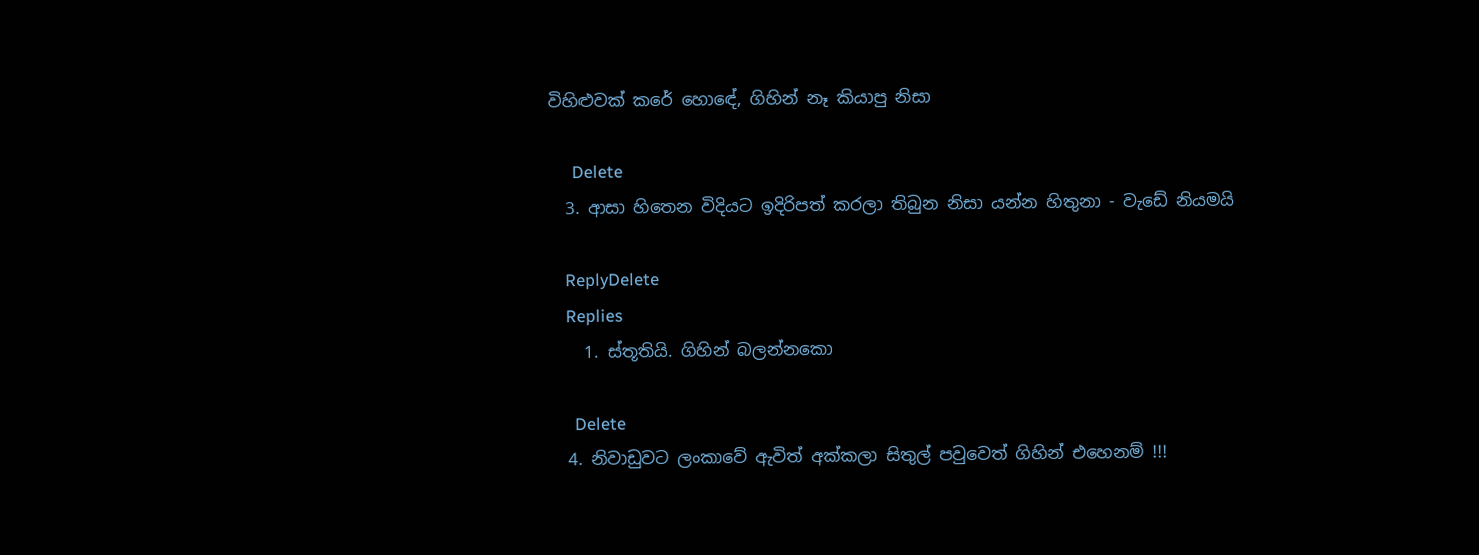විහිළුවක් කරේ හොඳේ, ගිහින් නෑ කියාපු නිසා

      Delete
  3. ආසා හිතෙන විදියට ඉදිරිපත් කරලා තිබුන නිසා යන්න හිතුනා - වැඩේ නියමයි

    ReplyDelete
    Replies
    1. ස්තූතියි. ගිහින් බලන්නකො

      Delete
  4. නිවාඩුවට ලංකාවේ ඇවිත් අක්කලා සිතුල් පවුවෙත් ගිහින් එහෙනම් !!!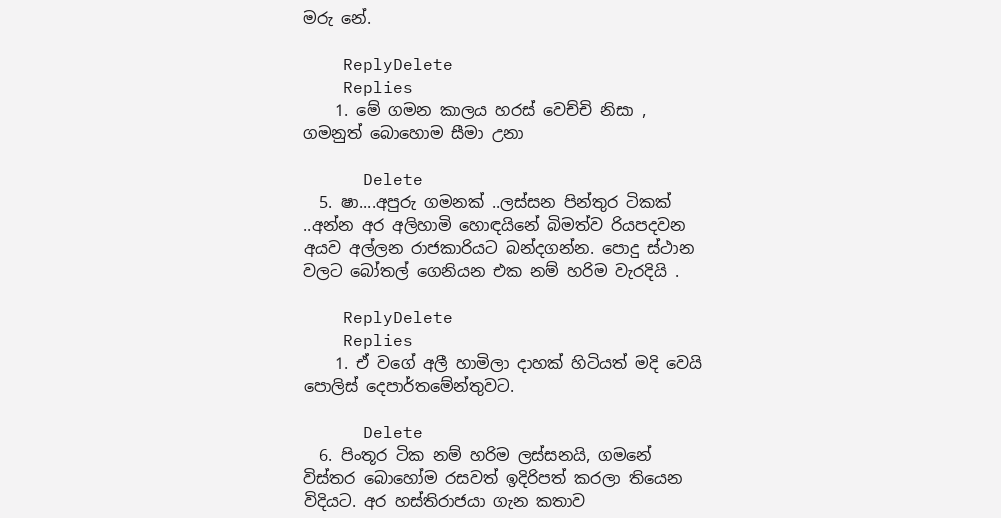මරු නේ.

    ReplyDelete
    Replies
    1. මේ ගමන කාලය හරස් වෙච්චි නිසා , ගමනුත් බොහොම සීමා උනා

      Delete
  5. ෂා....අපුරු ගමනක් ..ලස්සන පින්තුර ටිකක් ..අන්න අර අලිහාමි හොඳයිනේ බිමත්ව රියපදවන අයව අල්ලන රාජකාරියට බන්දගන්න. පොදු ස්ථාන වලට බෝතල් ගෙනියන එක නම් හරිම වැරදියි .

    ReplyDelete
    Replies
    1. ඒ වගේ අලී හාමිලා දාහක් හිටියත් මදි වෙයි පොලිස් දෙපාර්තමේන්තුවට.

      Delete
  6. පිංතූර ටික නම් හරිම ලස්සනයි, ගමනේ විස්තර බොහෝම රසවත් ඉදිරිපත් කරලා තියෙන විදියට. අර හස්තිරාජයා ගැන කතාව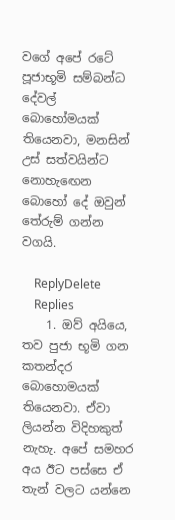වගේ අපේ රටේ පූජාභූමි සම්බන්ධ දේවල් බොහෝමයක් තියෙනවා, මනසින් උස් සත්වයින්ට නොහැඟෙන බොහෝ දේ ඔවුන් තේරුම් ගන්න වගයි.

    ReplyDelete
    Replies
    1. ඔව් අයියෙ, තව පුජා භූමි ගන කතන්දර බොහොමයක් තියෙනවා. ඒවා ලියන්න විදිහකුත් නැහැ. අපේ සමහර අය ඊට පස්සෙ ඒ තැන් වලට යන්නෙ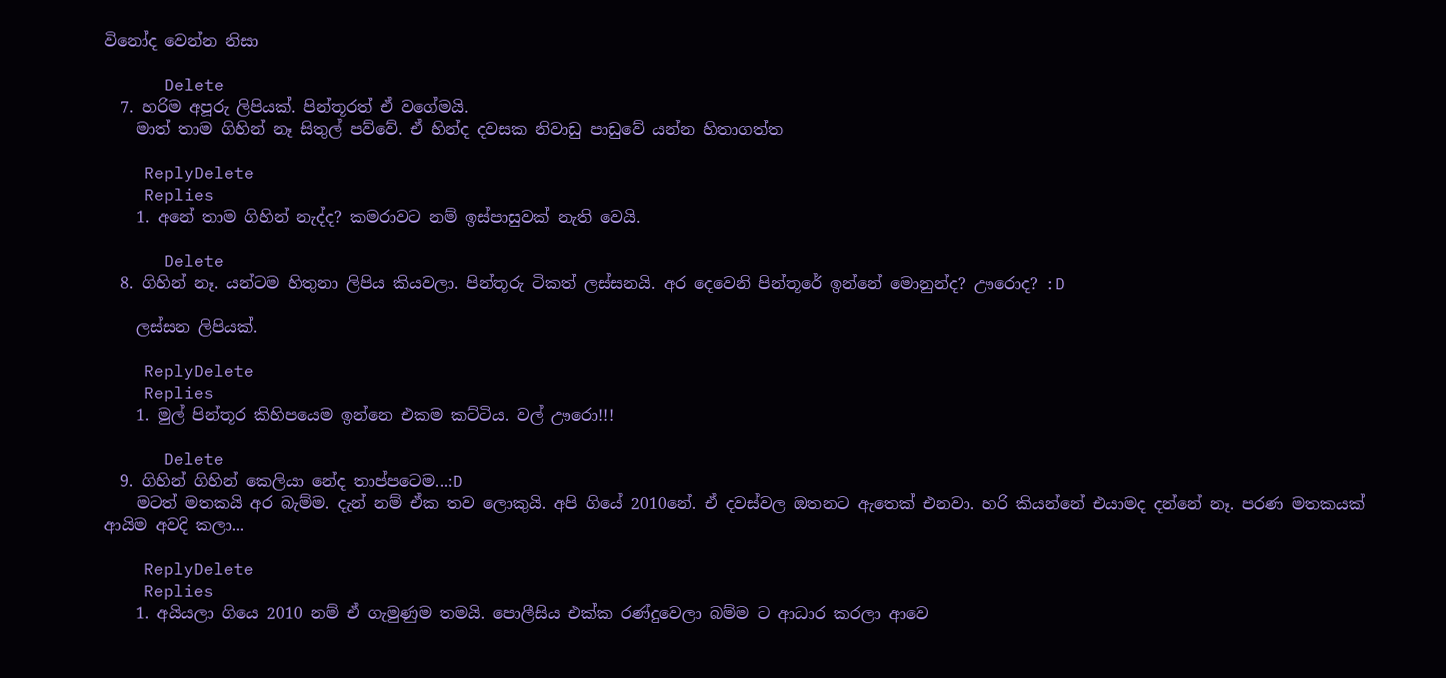විනෝද වෙන්න නිසා

      Delete
  7. හරිම අපූරු ලිපියක්. පින්තූරත් ඒ වගේමයි.
    මාත් තාම ගිහින් නෑ සිතුල් පව්වේ. ඒ හින්ද දවසක නිවාඩු පාඩුවේ යන්න හිතාගත්ත

    ReplyDelete
    Replies
    1. අනේ තාම ගිහින් නැද්ද? කමරාවට නම් ඉස්පාසුවක් නැති වෙයි.

      Delete
  8. ගිහින් නෑ. යන්ටම හිතුනා ලිපිය කියවලා. පින්තූරු ටිකත් ලස්සනයි. අර දෙවෙනි පින්තූරේ ඉන්නේ මොනුන්ද? ඌරොද? :D

    ලස්සන ලිපියක්.

    ReplyDelete
    Replies
    1. මුල් පින්තූර කිහිපයෙම ඉන්නෙ එකම කට්ටිය. වල් ඌරො!!!

      Delete
  9. ගිහින් ගිහින් කෙලියා නේද තාප්පටෙම...:D
    මටත් මතකයි අර බැම්ම. දැන් නම් ඒක තව ලොකුයි. අපි ගියේ 2010නේ. ඒ දවස්වල ඔතනට ඇතෙක් එනවා. හරි කියන්නේ එයාමද දන්නේ නෑ. පරණ මතකයක් ආයිම අවදි කලා...

    ReplyDelete
    Replies
    1. අයියලා ගියෙ 2010 නම් ඒ ගැමුණුම තමයි. පොලීසිය එක්ක රණ්දුවෙලා බම්ම ට ආධාර කරලා ආවෙ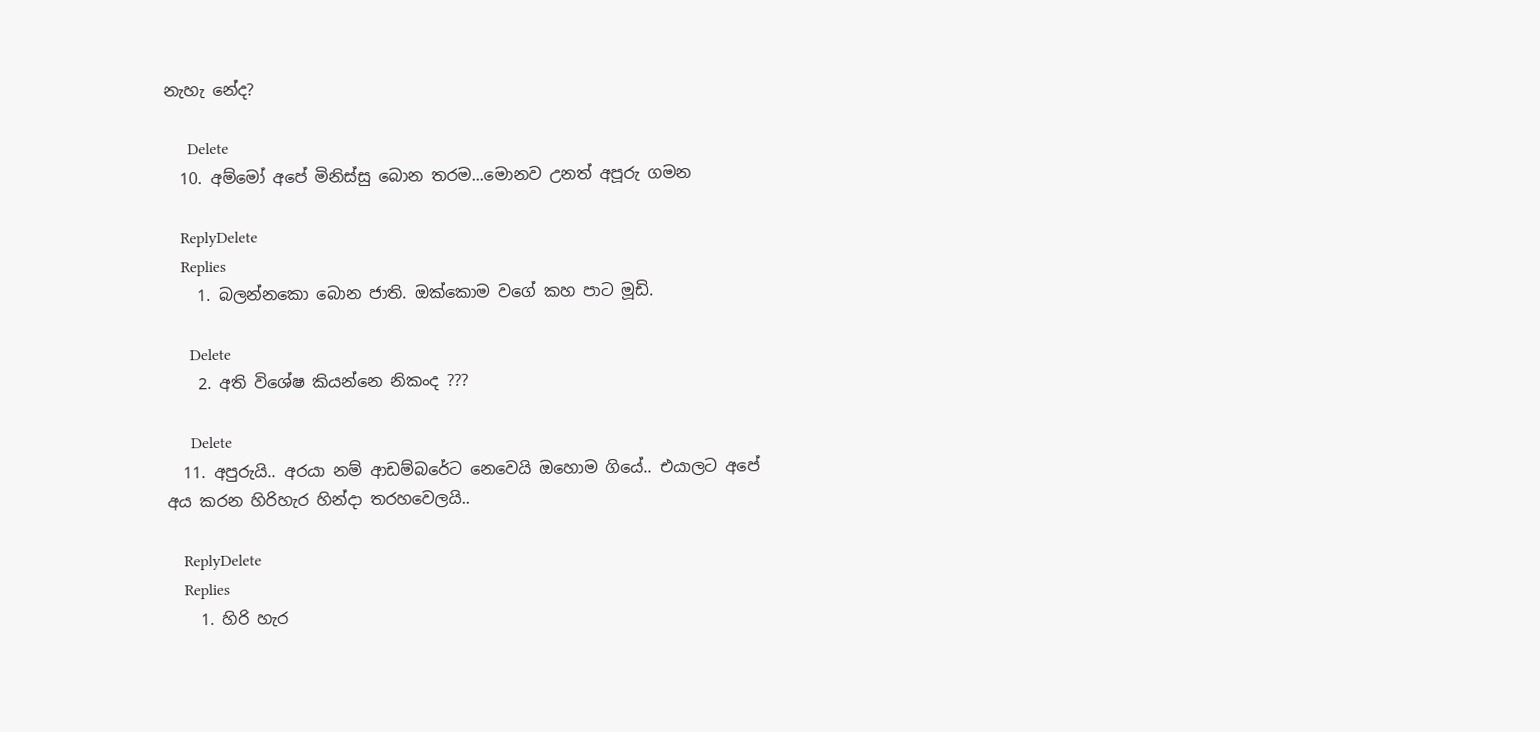නැහැ නේද?

      Delete
  10. අම්මෝ අපේ මිනිස්සු බොන තරම...මොනව උනත් අපූරු ගමන

    ReplyDelete
    Replies
    1. බලන්නකො බොන ජාති. ඔක්කොම වගේ කහ පාට මූඩි.

      Delete
    2. අති විශේෂ කියන්නෙ නිකංද ???

      Delete
  11. අපුරුයි.. අරයා නම් ආඩම්බරේට නෙවෙයි ඔහොම ගියේ.. එයාලට අපේ අය කරන හිරිහැර හින්දා තරහවෙලයි..

    ReplyDelete
    Replies
    1. හිරි හැර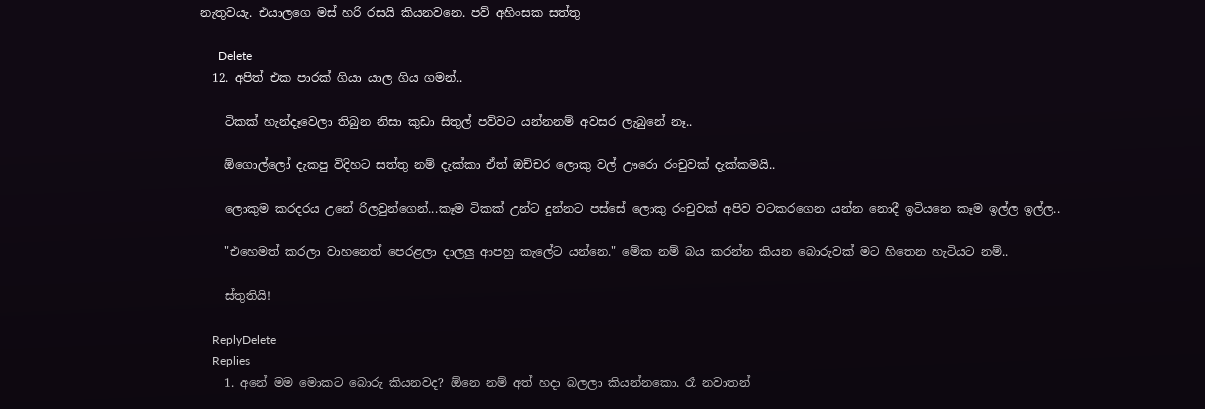නැතුවයැ. එයාලගෙ මස් හරි රසයි කියනවනෙ. පව් අහිංසක සත්තු

      Delete
  12. අපිත් එක පාරක් ගියා යාල ගිය ගමන්..

    ටිකක් හැන්දෑවෙලා තිබුන නිසා කුඩා සිතුල් පව්වට යන්නනම් අවසර ලැබුනේ නෑ..

    ඕගොල්ලෝ දැකපු විදිහට සත්තු නම් දැක්කා ඒත් ඔච්චර ලොකු වල් ඌරො රංචුවක් දැක්කමයි..

    ලොකුම කරදරය උනේ රිලවුන්ගෙන්...කෑම ටිකක් උන්ට දුන්නට පස්සේ ලොකු රංචුවක් අපිව වටකරගෙන යන්න නොදී ඉටියනෙ කෑම ඉල්ල ඉල්ල..

    "එහෙමත් කරලා වාහනෙත් පෙරළලා දාලලු ආපහු කැලේට යන්නෙ." මේක නම් බය කරන්න කියන බොරුවක් මට හිතෙන හැටියට නම්..

    ස්තුතියි!

    ReplyDelete
    Replies
    1. අනේ මම මොකට බොරු කියනවද? ඕනෙ නම් අත් හදා බලලා කියන්නකො. රෑ නවාතන්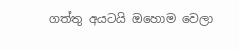ගත්තු අයටයි ඔහොම වෙලා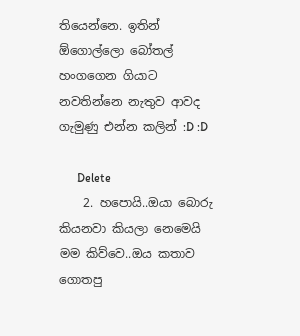තියෙන්නෙ. ඉතින් ඕගොල්ලො බෝතල් හංගගෙන ගියාට නවතින්නෙ නැතුව ආවද ගැමුණු එන්න කලින් :D :D

      Delete
    2. හපොයි..ඔයා බොරු කියනවා කියලා නෙමෙයි මම කිව්වෙ..ඔය කතාව ගොතපු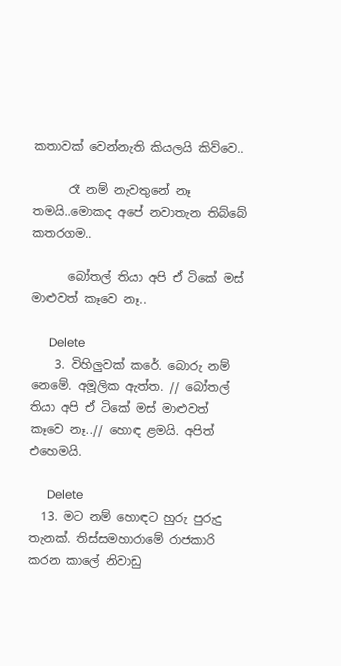කතාවක් වෙන්නැති කියලයි කිව්වෙ..

      රෑ නම් නැවතුනේ නෑ තමයි..මොකද අපේ නවාතැන තිබ්බේ කතරගම..

      බෝතල් තියා අපි ඒ ටිකේ මස් මාළුවත් කෑවෙ නෑ..

      Delete
    3. විහිලුවක් කරේ. බොරු නම් නෙමේ. අමූලික ඇත්ත. // බෝතල් තියා අපි ඒ ටිකේ මස් මාළුවත් කෑවෙ නෑ..// හොඳ ළමයි. අපිත් එහෙමයි.

      Delete
  13. මට නම් හොඳට හුරු පුරුදු තැනක්. තිස්සමහාරාමේ රාජකාරි කරන කාලේ නිවාඩු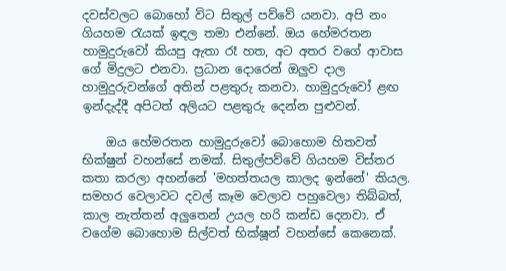දවස්වලට බොහෝ විට සිතුල් පව්වේ යනවා. අපි නං ගියහම රැයක් ඉඳල තමා එන්නේ. ඔය හේමරතන හාමුදුරුවෝ කියපු ඇතා රෑ හත, අට අතර වගේ ආවාස ගේ මිදුලට එනවා. ප්‍රධාන දොරෙන් ඔලුව දාල හාමුදුරුවන්ගේ අතින් පළතුරු කනවා. හාමුදුරුවෝ ළඟ ඉන්දැද්දී අපිටත් අලියට පළතුරු දෙන්න පුළුවන්.

    ඔය හේමරතන හාමුදුරුවෝ බොහොම හිතවත් භික්ෂුන් වහන්සේ නමක්. සිතුල්පව්වේ ගියහම විස්තර කතා කරලා අහන්නේ 'මහත්තයල කාලද ඉන්නේ' කියල. සමහර වෙලාවට දවල් කෑම වෙලාව පහුවෙලා තිබ්බත්, කාල නැත්තන් අලුතෙන් උයල හරි කන්ඩ දෙනවා. ඒ වගේම බොහොම සිල්වත් භික්ෂූන් වහන්සේ කෙනෙක්.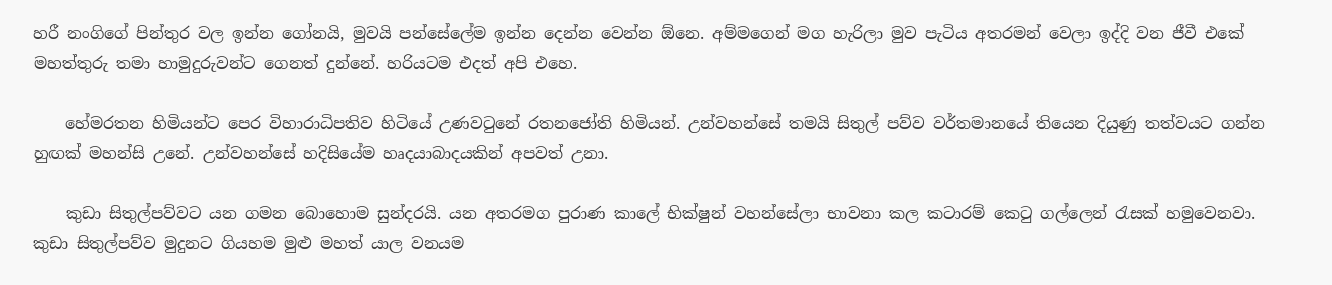හරී නංගිගේ පින්තුර වල ඉන්න ගෝනයි, මුවයි පන්සේලේම ඉන්න දෙන්න වෙන්න ඕනෙ. අම්මගෙන් මග හැරිලා මුව පැටිය අතරමන් වෙලා ඉද්දි වන ජීවී එකේ මහත්තුරු තමා හාමුදුරුවන්ට ගෙනත් දුන්නේ. හරියටම එදත් අපි එහෙ.

    හේමරතන හිමියන්ට පෙර විහාරාධිපතිව හිටියේ උණවටුනේ රතනජෝති හිමියන්. උන්වහන්සේ තමයි සිතුල් පව්ව වර්තමානයේ තියෙන දියුණු තත්වයට ගන්න හුඟක් මහන්සි උනේ. උන්වහන්සේ හදිසියේම හෘදයාබාදයකින් අපවත් උනා.

    කුඩා සිතුල්පව්වට යන ගමන බොහොම සුන්දරයි. යන අතරමග පුරාණ කාලේ භික්ෂුන් වහන්සේලා භාවනා කල කටාරම් කෙටු ගල්ලෙන් රැසක් හමුවෙනවා. කුඩා සිතුල්පව්ව මුදුනට ගියහම මුළු මහත් යාල වනයම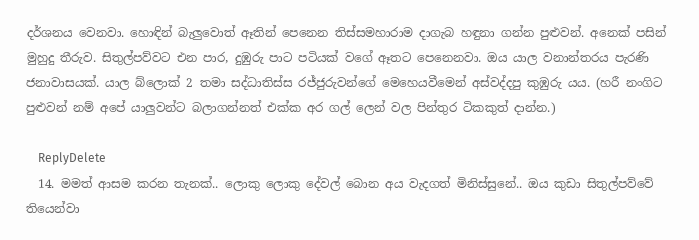දර්ශනය වෙනවා. හොඳින් බැලුවොත් ඈතින් පෙනෙන තිස්සමහාරාම දාගැබ හඳුනා ගන්න පුළුවන්. අනෙක් පසින් මුහුදු තීරුව. සිතුල්පව්වට එන පාර, දුඹුරු පාට පටියක් වගේ ඈතට පෙනෙනවා. ඔය යාල වනාන්තරය පැරණි ජනාවාසයක්. යාල බ්ලොක් 2 තමා සද්ධාතිස්ස රජ්ජුරුවන්ගේ මෙහෙයවීමෙන් අස්වද්දපු කුඹුරු යය. (හරී නංගිට පුළුවන් නම් අපේ යාලුවන්ට බලාගන්නත් එක්ක අර ගල් ලෙන් වල පින්තුර ටිකකුත් දාන්න.)

    ReplyDelete
  14. මමත් ආසම කරන තැනක්.. ලොකු ලොකු දේවල් බොන අය වැදගත් මිනිස්සුනේ.. ඔය කුඩා සිතුල්පව්වේ තියෙන්වා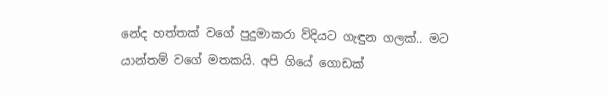නේද හත්තක් වගේ පුදුමාකරා ව්දියට ගැඳුන ගලක්.. මට යාන්තම් වගේ මතකයි. අපි ගියේ ගොඩක්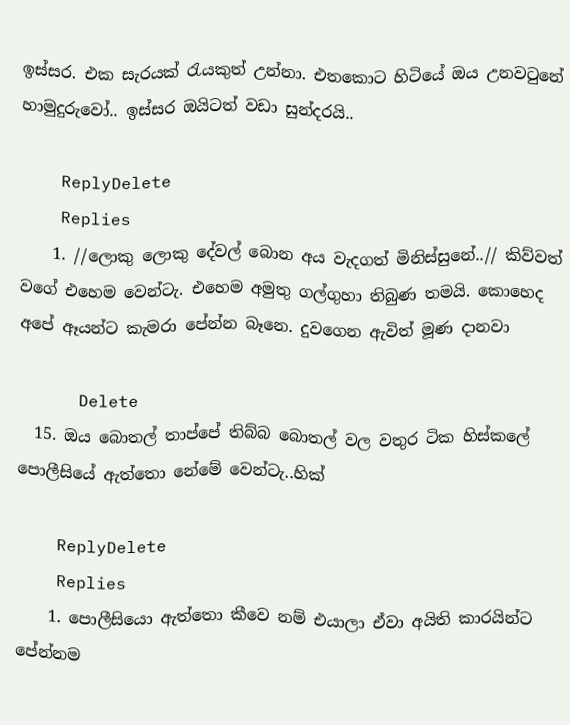ඉස්සර. එක සැරයක් රැයකුත් උන්නා. එතකොට හිටියේ ඔය උනවටුනේ හාමුදුරුවෝ.. ඉස්සර ඔයිටත් වඩා සුන්දරයි..

    ReplyDelete
    Replies
    1. //ලොකු ලොකු දේවල් බොන අය වැදගත් මිනිස්සුනේ..// කිව්වත් වගේ එහෙම වෙන්ටැ. එහෙම අමුතු ගල්ගුහා තිබුණ තමයි. කොහෙද අපේ ඈයන්ට කැමරා පේන්න බෑනෙ. දුවගෙන ඇවිත් මූණ දානවා

      Delete
  15. ඔය බොතල් තාප්පේ තිබ්බ බොතල් වල වතුර ටික හිස්කලේ පොලීසියේ ඇත්තො නේමේ වෙන්ටැ..හික්

    ReplyDelete
    Replies
    1. පොලීසියො ඇත්තො කීවෙ නම් එයාලා ඒවා අයිති කාරයින්ට පේන්නම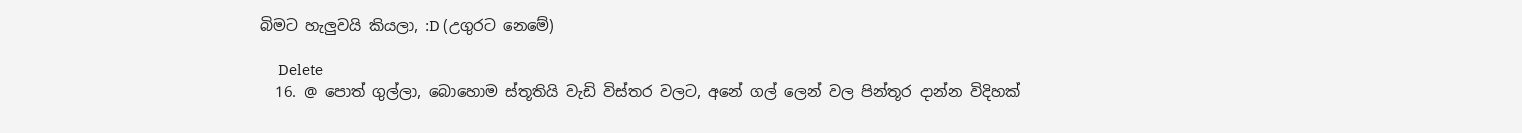බිමට හැලුවයි කියලා, :D (උගුරට නෙමේ)

      Delete
  16. @ පොත් ගුල්ලා, බොහොම ස්තූතියි වැඩි විස්තර වලට, අනේ ගල් ලෙන් වල පින්තූර දාන්න විදිහක්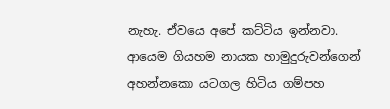නැහැ. ඒවයෙ අපේ කට්ටිය ඉන්නවා. ආයෙම ගියහම නායක හාමුදුරුවන්ගෙන් අහන්නකො යටගල හිටිය ගම්පහ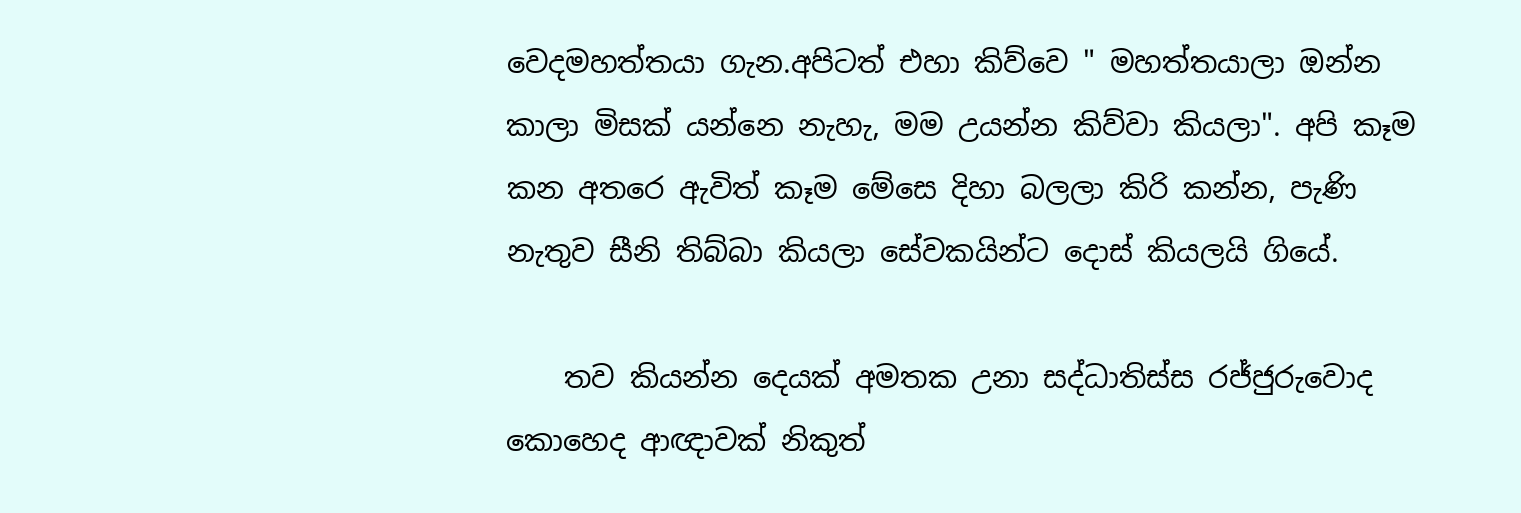වෙදමහත්තයා ගැන.අපිටත් එහා කිව්වෙ " මහත්තයාලා ඔන්න කාලා මිසක් යන්නෙ නැහැ, මම උයන්න කිව්වා කියලා". අපි කෑම කන අතරෙ ඇවිත් කෑම මේසෙ දිහා බලලා කිරි කන්න, පැණි නැතුව සීනි තිබ්බා කියලා සේවකයින්ට දොස් කියලයි ගියේ.

    තව කියන්න දෙයක් අමතක උනා සද්ධාතිස්ස රජ්ජුරුවොද කොහෙද ආඥාවක් නිකුත්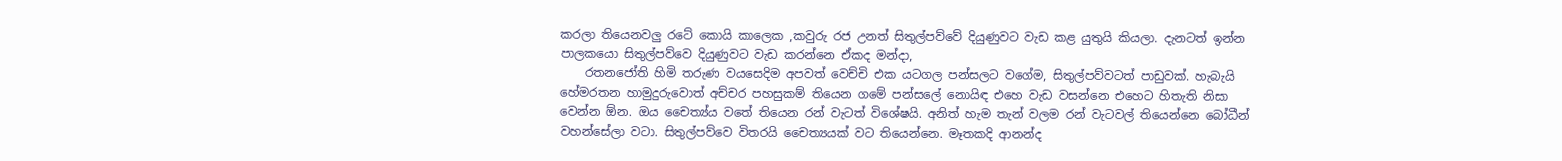කරලා තියෙනවලු රටේ කොයි කාලෙක ,කවුරු රජ උනත් සිතුල්පව්වේ දියුණුවට වැඩ කළ යුතුයි කියලා. දැනටත් ඉන්න පාලකයො සිතුල්පව්වෙ දියුණුවට වැඩ කරන්නෙ ඒකද මන්දා,
    රතනජෝති හිමි තරුණ වයසෙදිම අපවත් වෙච්චි එක යටගල පන්සලට වගේම, සිතුල්පව්වටත් පාඩුවක්. හැබැයි හේමරතන හාමුදුරුවොත් අච්චර පහසුකම් තියෙන ගමේ පන්සලේ නොයිඳ එහෙ වැඩ වසන්නෙ එහෙට හිතැති නිසා වෙන්න ඕන. ඔය චෛත්‍ය්ය වතේ තියෙන රන් වැටත් විශේෂයි. අනිත් හැම තැන් වලම රන් වැටවල් තියෙන්නෙ බෝධීන් වහන්සේලා වටා. සිතුල්පව්වෙ විතරයි චෛත්‍යයක් වට තියෙන්නෙ. මෑතකදි ආනන්ද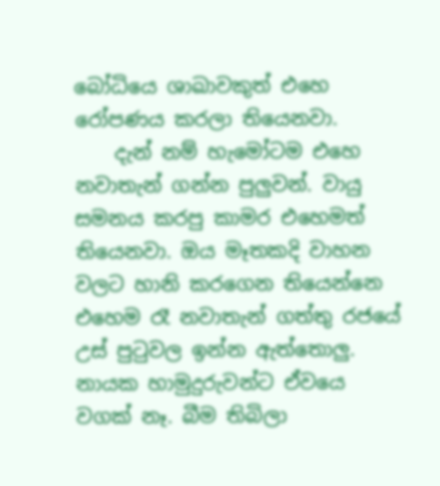බෝධියෙ ශාඛාවකුත් එහෙ රෝපණය කරලා තියෙනවා.
    දැන් නම් හැමෝටම එහෙ නවාතැන් ගන්න පුලුවන්. වායු සමනය කරපු කාමර එහෙමත් තියෙනවා. ඔය මෑතකදි වාහන වලට හානි කරගෙන තියෙන්නෙ එහෙම රෑ නවාතැන් ගත්තු රජයේ උස් පුටුවල ඉන්න ඇත්තොලු. නායක හාමුදුරුවන්ට ඒවයෙ වගක් නෑ. බීම තිබිලා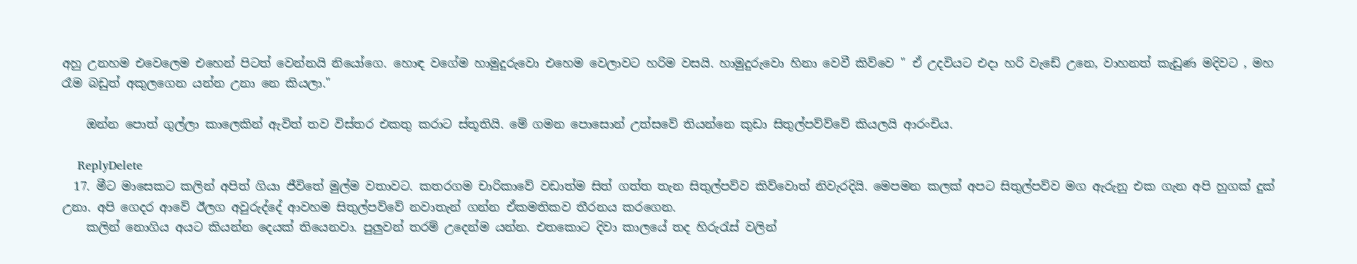අහු උනහම එවෙලෙම එහෙන් පිටත් වෙන්නයි නියෝගෙ. හොඳ වගේම හාමුදුරුවො එහෙම වෙලාවට හරිම වසයි. හාමුදුරුවො හිනා වෙවී කිව්වෙ " ඒ උදවියට එදා හරි වැඩේ උනෙ, වාහනත් කැඩුණ මදිවට , මහ රෑම බඩුත් අකුලගෙන යන්න උනා නෙ කියලා."

    ඔන්න පොත් ගුල්ලා කාලෙකින් ඇවිත් තව විස්තර එකතු කරාට ස්තූතියි. මේ ගමන පොසොන් උත්සවේ තියන්නෙ කුඩා සිතුල්පව්ව්වේ කියලයි ආරංචිය.

    ReplyDelete
  17. මීට මාසෙකට කලින් අපිත් ගියා ජීවිතේ මුල්ම වතාවට. කතරගම චාරිකාවේ වඩාත්ම සිත් ගත්ත තැන සිතුල්පව්ව කිව්වොත් නිවැරදියි. මෙපමන කලක් අපට සිතුල්පව්ව මග ඇරුනු එක ගැන අපි හුගක් දුක් උනා. අපි ගෙදර ආවේ ඊලග අවුරුද්දේ ආවහම සිතුල්පව්වේ නවාතැන් ගන්න ඒකමතිකව තීරනය කරගෙන.
    කලින් නොගිය අයට කියන්න දෙයක් තියෙනවා. පුලුවන් තරම් උදෙන්ම යන්න. එතකොට දිවා කාලයේ තද හිරුරැස් වලින්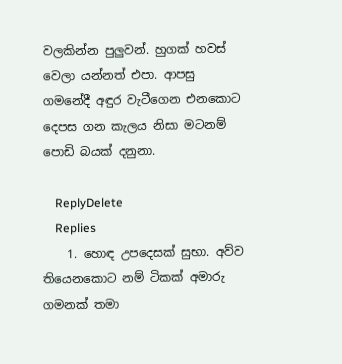වලකින්න පුලුවන්. හුගක් හවස් වෙලා යන්නත් එපා. ආපසු ගමනේදී අඳුර වැටීගෙන එනකොට දෙපස ගන කැලය නිසා මටනම් පොඩි බයක් දනුනා.

    ReplyDelete
    Replies
    1. හොඳ උපදෙසක් සුභා. අව්ව තියෙනකොට නම් ටිකක් අමාරු ගමනක් තමා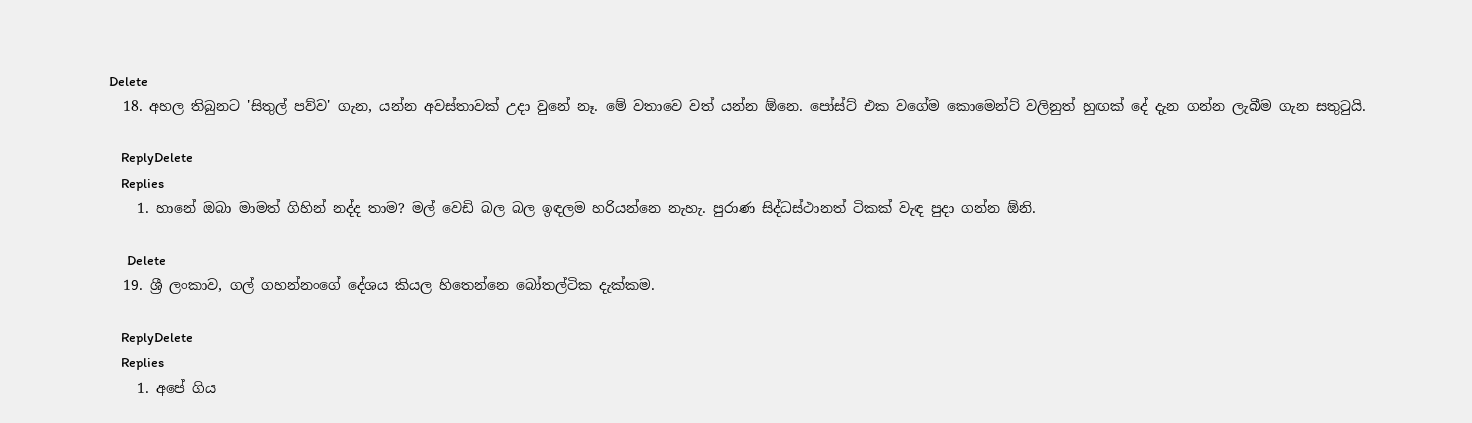Delete
  18. අහල තිබුනට 'සිතුල් පව්ව' ගැන, යන්න අවස්තාවක් උදා වුනේ නෑ. මේ වතාවෙ වත් යන්න ඕනෙ. පෝස්ට් එක වගේම කොමෙන්ට් වලිනුත් හුඟක් දේ දැන ගන්න ලැබීම ගැන සතුටුයි.

    ReplyDelete
    Replies
    1. හානේ ඔබා මාමත් ගිහින් නද්ද තාම? මල් වෙඩි බල බල ඉඳලම හරියන්නෙ නැහැ. පුරාණ සිද්ධස්ථානත් ටිකක් වැඳ පුදා ගන්න ඕනි.

      Delete
  19. ශ්‍රී ලංකාව, ගල් ගහන්නංගේ දේශය කියල හිතෙන්නෙ බෝතල්ටික දැක්කම.

    ReplyDelete
    Replies
    1. අපේ ගිය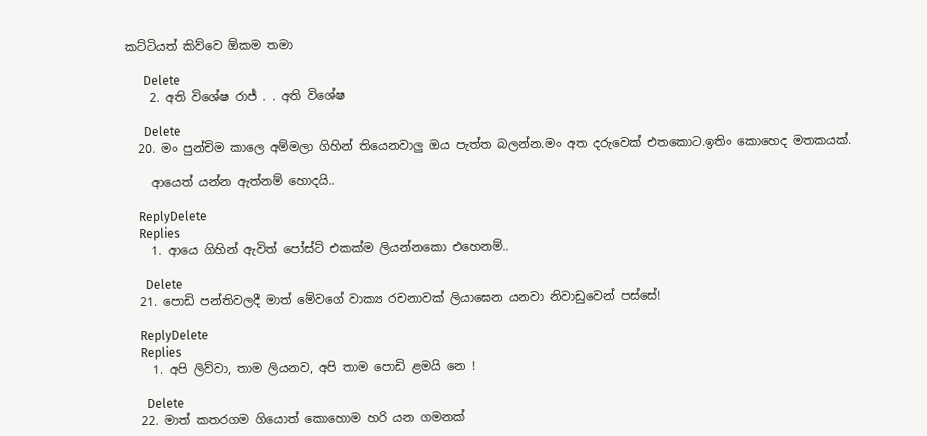කට්ටියත් කිව්වෙ ඕකම තමා

      Delete
    2. අති විශේෂ රාජ් . . අති විශේෂ

      Delete
  20. මං පුන්චිම කාලෙ අම්මලා ගිහින් තියෙනවාලු ඔය පැත්ත බලන්න.මං අත දරුවෙක් එතකොට.ඉතිං කොහෙද මතකයක්.

    ආයෙත් යන්න ඇත්නම් හොදයි..

    ReplyDelete
    Replies
    1. ආයෙ ගිහින් ඇවිත් පෝස්ට් එකක්ම ලියන්නකො එහෙනම්..

      Delete
  21. පොඩි පන්තිවලදී මාත් මේවගේ වාක්‍ය රචනාවක් ලියාඝෙන යනවා නිවාඩුවෙන් පස්සේ!

    ReplyDelete
    Replies
    1. අපි ලිව්වා, තාම ලියනව, අපි තාම පොඩි ළමයි නෙ !

      Delete
  22. මාත් කතරගම ගියොත් කොහොම හරි යන ගමනක්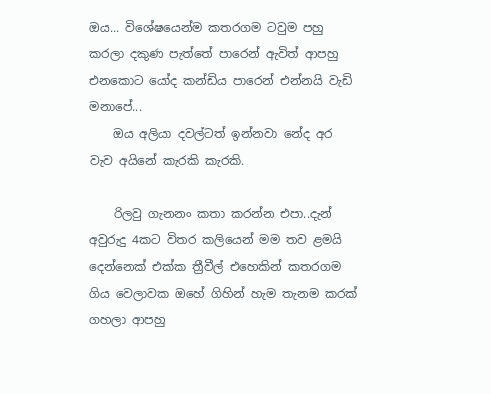ඔය... විශේෂයෙන්ම කතරගම ටවුම පහු කරලා දකුණ පැත්තේ පාරෙන් ඇවිත් ආපහු එනකොට යෝද කන්ඩිය පාරෙන් එන්නයි වැඩි මනාපේ...
    ඔය අලියා දවල්ටත් ඉන්නවා නේද අර වැව අයිනේ කැරකි කැරකි.

    රිලවු ගැනනං කතා කරන්න එපා..දැන් අවුරුදු 4කට විතර කලියෙන් මම තව ළමයි දෙන්නෙක් එක්ක ත්‍රීවීල් එහෙකින් කතරගම ගිය වෙලාවක ඔහේ ගිහින් හැම තැනම කරක් ගහලා ආපහු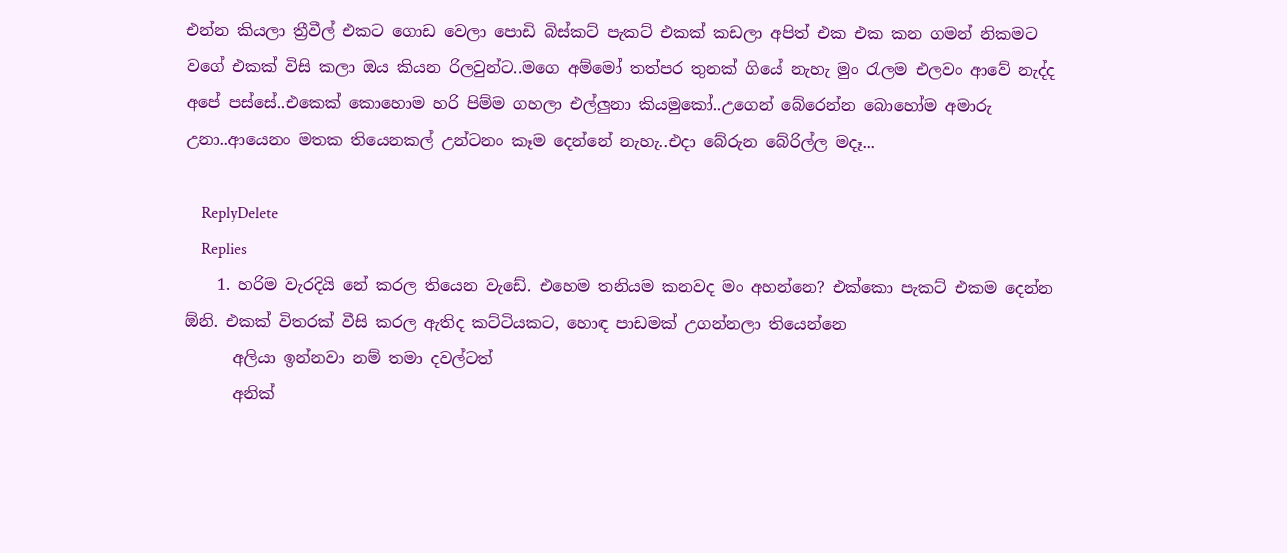එන්න කියලා ත්‍රීවීල් එකට ගොඩ වෙලා පොඩි බිස්කට් පැකට් එකක් කඩලා අපිත් එක එක කන ගමන් නිකමට වගේ එකක් විසි කලා ඔය කියන රිලවුන්ට..මගෙ අම්මෝ තත්පර තුනක් ගියේ නැහැ මුං රැලම එලවං ආවේ නැද්ද අපේ පස්සේ..එකෙක් කොහොම හරි පිම්ම ගහලා එල්ලුනා කියමුකෝ..උගෙන් බේරෙන්න බොහෝම අමාරු උනා..ආයෙනං මතක තියෙනකල් උන්ටනං කෑම දෙන්නේ නැහැ..එදා බේරුන බේරිල්ල මදෑ...

    ReplyDelete
    Replies
    1. හරිම වැරදියි නේ කරල තියෙන වැඩේ. එහෙම තනියම කනවද මං අහන්නෙ? එක්කො පැකට් එකම දෙන්න ඕනි. එකක් විතරක් වීසි කරල ඇතිද කට්ටියකට, හොඳ පාඩමක් උගන්නලා තියෙන්නෙ
      අලියා ඉන්නවා නම් තමා දවල්ටත්
      අනික්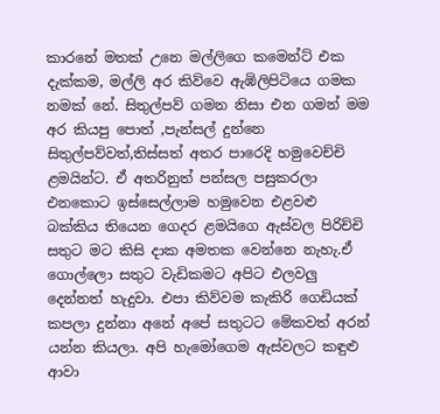කාරනේ මතක් උනෙ මල්ලිගෙ කමෙන්ට් එක දැක්කම, මල්ලි අර කිව්වෙ ඇඹිලිපිටියෙ ගමක නමක් නේ. සිතුල්පව් ගමන නිසා එන ගමන් මම අර කියපු පොත් ,පැන්සල් දුන්නෙ සිතුල්පව්වත්,තිස්සත් අතර පාරෙදි හමුවෙච්චි ළමයින්ට. ඒ අතරිනුත් පන්සල පසුකරලා එනකොට ඉස්සෙල්ලාම හමුවෙන එළවළු බක්කිය තියෙන ගෙදර ළමයිගෙ ඇස්වල පිරිච්චි සතුට මට කිසි දාක අමතක වෙන්නෙ නැහැ.ඒ ගොල්ලො සතුට වැඩිකමට අපිට එලවලු දෙන්නත් හැදුවා. එපා කිව්වම කැකිරි ගෙඩියක් කපලා දුන්නා අනේ අපේ සතුටට මේකවත් අරන් යන්න කියලා. අපි හැමෝගෙම ඇස්වලට කඳුළු ආවා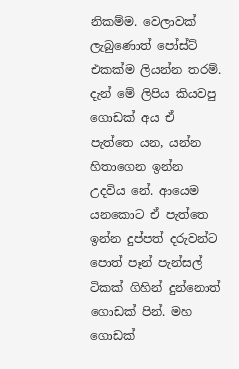නිකම්ම. වෙලාවක් ලැබුණොත් පෝස්ට් එකක්ම ලියන්න තරම්. දැන් මේ ලිපිය කියවපු ගොඩක් අය ඒ පැත්තෙ යන, යන්න හිතාගෙන ඉන්න උදවිය නේ. ආයෙම යනකොට ඒ පැත්තෙ ඉන්න දුප්පත් දරුවන්ට පොත් පෑන් පැන්සල් ටිකක් ගිහින් දුන්නොත් ගොඩක් පින්. මහ ගොඩක්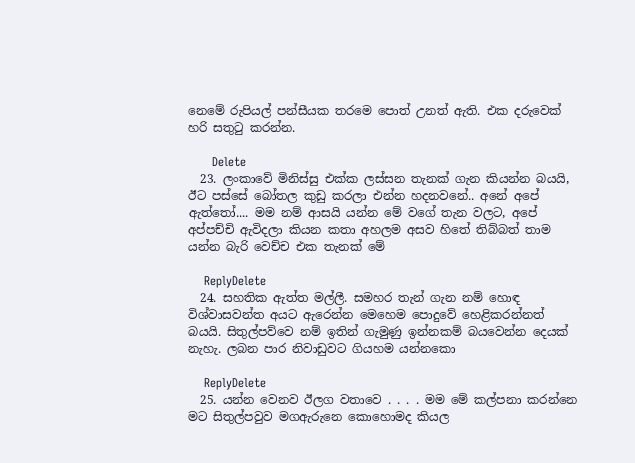නෙමේ රුපියල් පන්සීයක තරමෙ පොත් උනත් ඇති. එක දරුවෙක් හරි සතුටු කරන්න.

      Delete
  23. ලංකාවේ මිනිස්සු එක්ක ලස්සන තැනක් ගැන කියන්න බයයි, ඊට පස්සේ බෝතල කුඩු කරලා එන්න හදනවනේ.. අනේ අපේ ඇත්තෝ.... මම නම් ආසයි යන්න මේ වගේ තැන වලට, අපේ අප්පච්චි ඇවිදලා කියන කතා අහලම අසව හිතේ තිබ්බත් තාම යන්න බැරි වෙච්ච එක තැනක් මේ

    ReplyDelete
  24. සහතික ඇත්ත මල්ලී. සමහර තැන් ගැන නම් හොඳ විශ්වාසවන්ත අයට ඇරෙන්න මෙහෙම පොදුවේ හෙළිකරන්නත් බයයි. සිතුල්පව්වෙ නම් ඉතින් ගැමුණු ඉන්නකම් බයවෙන්න දෙයක් නැහැ. ලබන පාර නිවාඩුවට ගියහම යන්නකො

    ReplyDelete
  25. යන්න වෙනව ඊලග වතාවෙ . . . . මම මේ කල්පනා කරන්නෙ මට සිතුල්පවුව මගඇරුනෙ කොහොමද කියල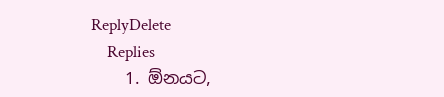ReplyDelete
    Replies
    1. ඕනයට,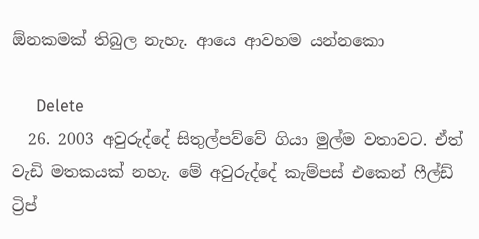ඕනකමක් තිබුල නැහැ. ආයෙ ආවහම යන්නකො

      Delete
  26. 2003 අවුරුද්දේ සිතුල්පව්වේ ගියා මුල්ම වතාවට. ඒත් වැඩි මතකයක් නහැ. මේ අවුරුද්දේ කැම්පස් එකෙන් ෆීල්ඩ් ට්‍රිප්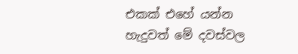එකක් එහේ යන්න හැදුවත් මේ දවස්වල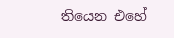තියෙන එහේ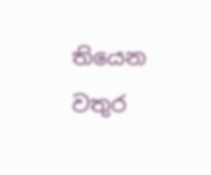තියෙන වතුර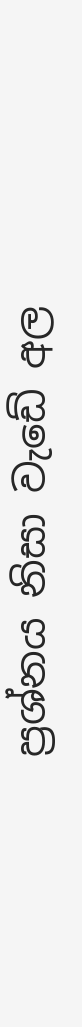ප්‍රශ්නය නිසා වැඩේ අල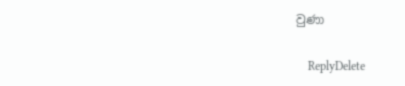වුණා

    ReplyDelete